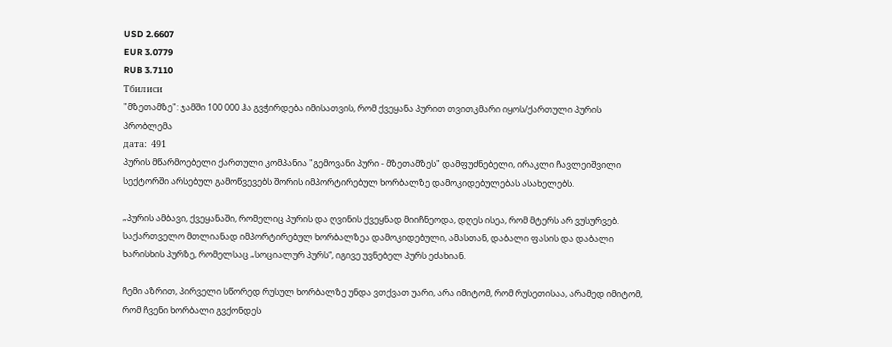USD 2.6607
EUR 3.0779
RUB 3.7110
Тбилиси
"მზეთამზე": ჯამში 100 000 ჰა გვჭირდება იმისათვის, რომ ქვეყანა პურით თვითკმარი იყოს/ქართული პურის პრობლემა
дата:  491
პურის მწარმოებელი ქართული კომპანია "გემოვანი პური - მზეთამზეს" დამფუძნებელი, ირაკლი ჩავლეიშვილი სექტორში არსებულ გამოწვევებს შორის იმპორტირებულ ხორბალზე დამოკიდებულებას ასახელებს.

„პურის ამბავი, ქვეყანაში, რომელიც პურის და ღვინის ქვეყნად მიიჩნეოდა, დღეს ისეა, რომ მტერს არ ვუსურვებ. საქართველო მთლიანად იმპორტირებულ ხორბალზეა დამოკიდებული, ამასთან, დაბალი ფასის და დაბალი ხარისხის პურზე, რომელსაც „სოციალურ პურს“, იგივე უვნებელ პურს ეძახიან.

ჩემი აზრით, პირველი სწორედ რუსულ ხორბალზე უნდა ვთქვათ უარი, არა იმიტომ, რომ რუსეთისაა, არამედ იმიტომ, რომ ჩვენი ხორბალი გვქონდეს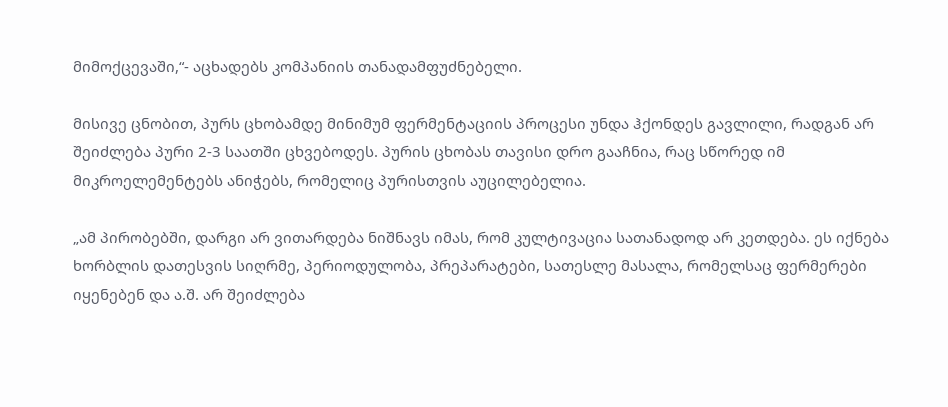მიმოქცევაში,“- აცხადებს კომპანიის თანადამფუძნებელი.

მისივე ცნობით, პურს ცხობამდე მინიმუმ ფერმენტაციის პროცესი უნდა ჰქონდეს გავლილი, რადგან არ შეიძლება პური 2-3 საათში ცხვებოდეს. პურის ცხობას თავისი დრო გააჩნია, რაც სწორედ იმ მიკროელემენტებს ანიჭებს, რომელიც პურისთვის აუცილებელია.

„ამ პირობებში, დარგი არ ვითარდება ნიშნავს იმას, რომ კულტივაცია სათანადოდ არ კეთდება. ეს იქნება ხორბლის დათესვის სიღრმე, პერიოდულობა, პრეპარატები, სათესლე მასალა, რომელსაც ფერმერები იყენებენ და ა.შ. არ შეიძლება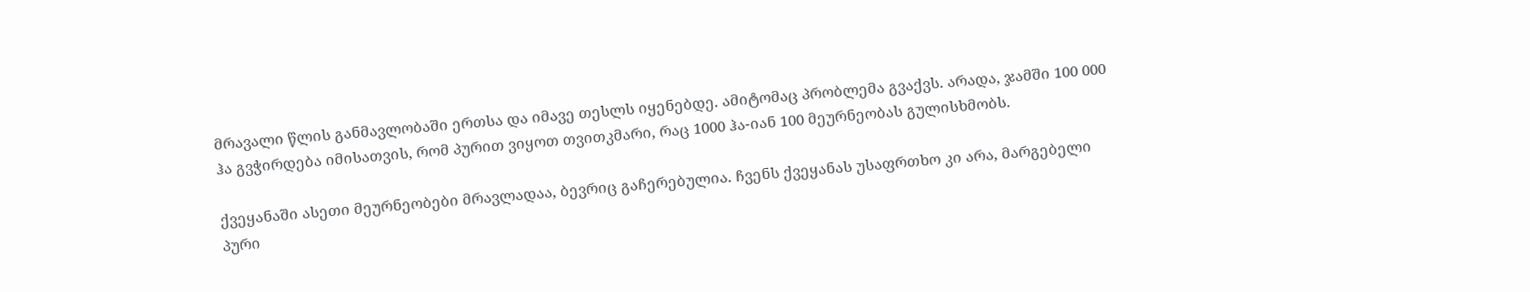მრავალი წლის განმავლობაში ერთსა და იმავე თესლს იყენებდე. ამიტომაც პრობლემა გვაქვს. არადა, ჯამში 100 000 ჰა გვჭირდება იმისათვის, რომ პურით ვიყოთ თვითკმარი, რაც 1000 ჰა-იან 100 მეურნეობას გულისხმობს.

ქვეყანაში ასეთი მეურნეობები მრავლადაა, ბევრიც გაჩერებულია. ჩვენს ქვეყანას უსაფრთხო კი არა, მარგებელი პური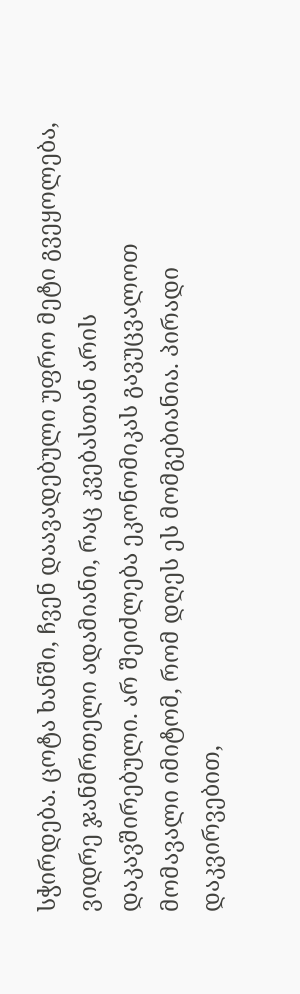სჭირდება. ცოტა ხანში, ჩვენ დაავადებული უფრო მეტი გვეყოლება, ვიდრე ჯანმრთელი ადამიანი, რაც კვებასთან არის დაკავშირებული. არ შეიძლება ეკონომიკას გავუცვალოთ მომავალი იმიტომ, რომ დღეს ეს მომგებიანია. პირადი დაკვირვებით,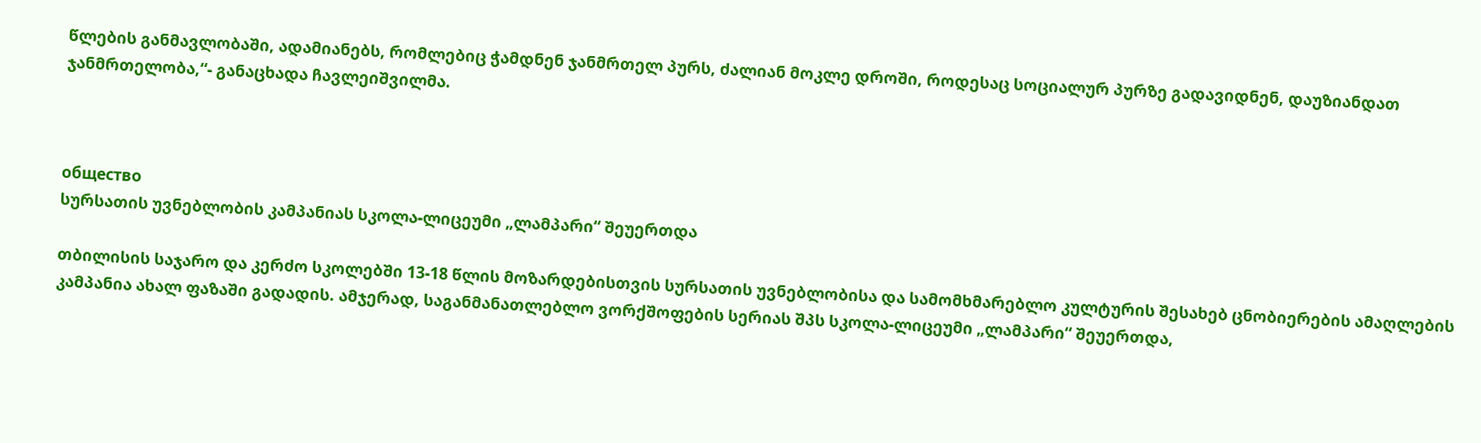წლების განმავლობაში, ადამიანებს, რომლებიც ჭამდნენ ჯანმრთელ პურს, ძალიან მოკლე დროში, როდესაც სოციალურ პურზე გადავიდნენ, დაუზიანდათ ჯანმრთელობა,“- განაცხადა ჩავლეიშვილმა.



общество
სურსათის უვნებლობის კამპანიას სკოლა-ლიცეუმი „ლამპარი“ შეუერთდა

თბილისის საჯარო და კერძო სკოლებში 13-18 წლის მოზარდებისთვის სურსათის უვნებლობისა და სამომხმარებლო კულტურის შესახებ ცნობიერების ამაღლების კამპანია ახალ ფაზაში გადადის. ამჯერად, საგანმანათლებლო ვორქშოფების სერიას შპს სკოლა-ლიცეუმი „ლამპარი“ შეუერთდა,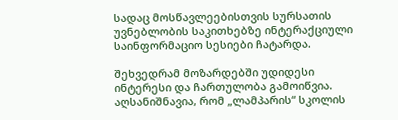სადაც მოსწავლეებისთვის სურსათის უვნებლობის საკითხებზე ინტერაქციული საინფორმაციო სესიები ჩატარდა.

შეხვედრამ მოზარდებში უდიდესი ინტერესი და ჩართულობა გამოიწვია. აღსანიშნავია, რომ „ლამპარის“ სკოლის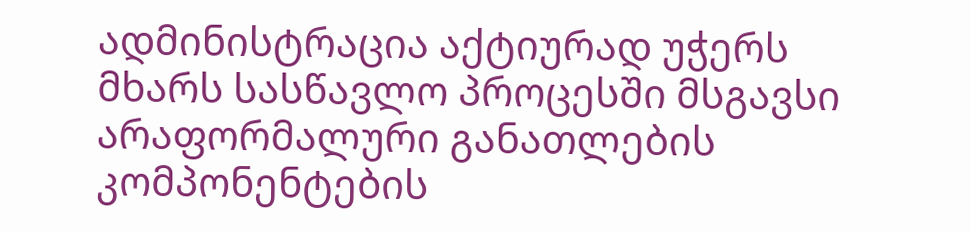ადმინისტრაცია აქტიურად უჭერს მხარს სასწავლო პროცესში მსგავსი არაფორმალური განათლების კომპონენტების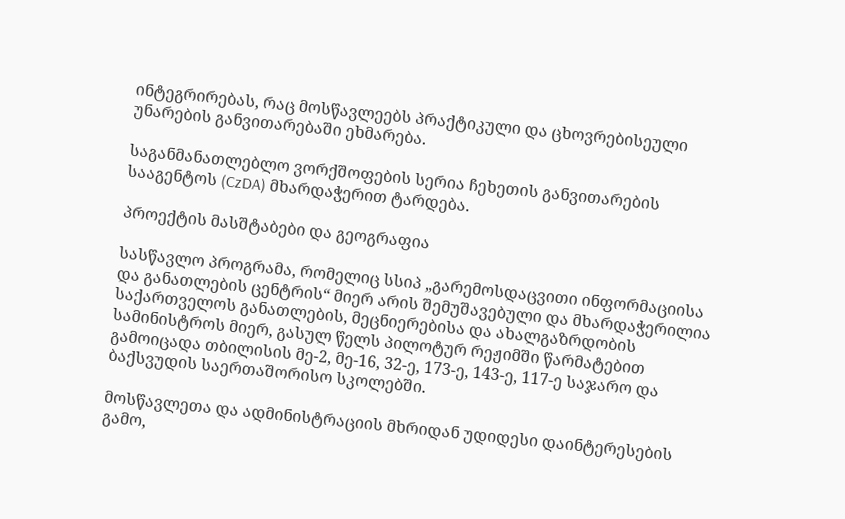ინტეგრირებას, რაც მოსწავლეებს პრაქტიკული და ცხოვრებისეული უნარების განვითარებაში ეხმარება.

საგანმანათლებლო ვორქშოფების სერია ჩეხეთის განვითარების სააგენტოს (CzDA) მხარდაჭერით ტარდება.

პროექტის მასშტაბები და გეოგრაფია

სასწავლო პროგრამა, რომელიც სსიპ „გარემოსდაცვითი ინფორმაციისა და განათლების ცენტრის“ მიერ არის შემუშავებული და მხარდაჭერილია საქართველოს განათლების, მეცნიერებისა და ახალგაზრდობის სამინისტროს მიერ, გასულ წელს პილოტურ რეჟიმში წარმატებით გამოიცადა თბილისის მე-2, მე-16, 32-ე, 173-ე, 143-ე, 117-ე საჯარო და ბაქსვუდის საერთაშორისო სკოლებში.

მოსწავლეთა და ადმინისტრაციის მხრიდან უდიდესი დაინტერესების გამო,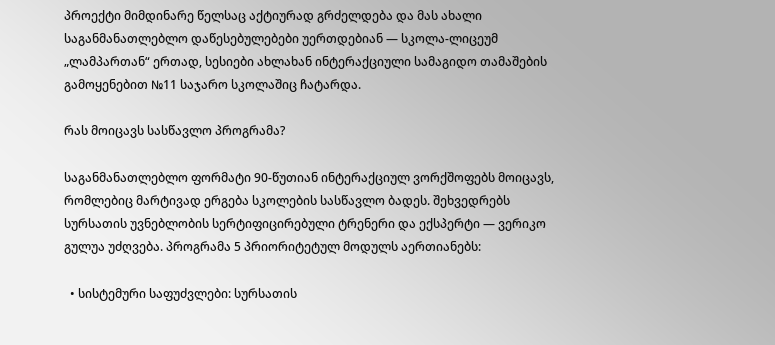პროექტი მიმდინარე წელსაც აქტიურად გრძელდება და მას ახალი საგანმანათლებლო დაწესებულებები უერთდებიან — სკოლა-ლიცეუმ „ლამპართან“ ერთად, სესიები ახლახან ინტერაქციული სამაგიდო თამაშების გამოყენებით №11 საჯარო სკოლაშიც ჩატარდა.

რას მოიცავს სასწავლო პროგრამა?

საგანმანათლებლო ფორმატი 90-წუთიან ინტერაქციულ ვორქშოფებს მოიცავს, რომლებიც მარტივად ერგება სკოლების სასწავლო ბადეს. შეხვედრებს სურსათის უვნებლობის სერტიფიცირებული ტრენერი და ექსპერტი — ვერიკო გულუა უძღვება. პროგრამა 5 პრიორიტეტულ მოდულს აერთიანებს:

  • სისტემური საფუძვლები: სურსათის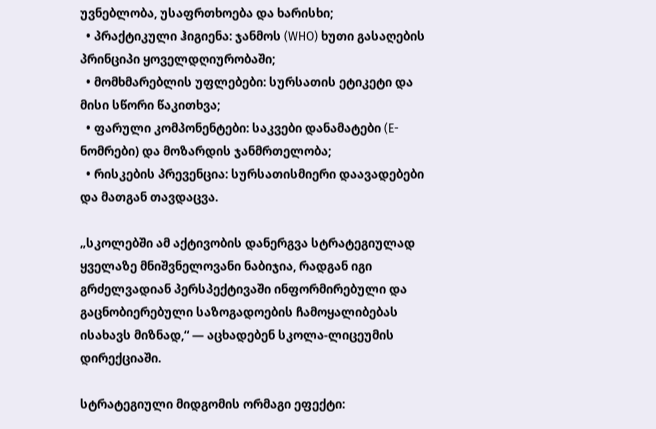უვნებლობა, უსაფრთხოება და ხარისხი;
  • პრაქტიკული ჰიგიენა: ჯანმოს (WHO) ხუთი გასაღების პრინციპი ყოველდღიურობაში;
  • მომხმარებლის უფლებები: სურსათის ეტიკეტი და მისი სწორი წაკითხვა;
  • ფარული კომპონენტები: საკვები დანამატები (E-ნომრები) და მოზარდის ჯანმრთელობა;
  • რისკების პრევენცია: სურსათისმიერი დაავადებები და მათგან თავდაცვა.

„სკოლებში ამ აქტივობის დანერგვა სტრატეგიულად ყველაზე მნიშვნელოვანი ნაბიჯია, რადგან იგი გრძელვადიან პერსპექტივაში ინფორმირებული და გაცნობიერებული საზოგადოების ჩამოყალიბებას ისახავს მიზნად,“ — აცხადებენ სკოლა-ლიცეუმის დირექციაში.

სტრატეგიული მიდგომის ორმაგი ეფექტი: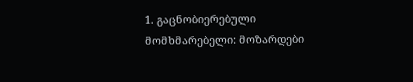1. გაცნობიერებული მომხმარებელი: მოზარდები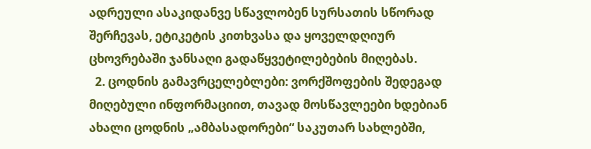ადრეული ასაკიდანვე სწავლობენ სურსათის სწორად შერჩევას, ეტიკეტის კითხვასა და ყოველდღიურ ცხოვრებაში ჯანსაღი გადაწყვეტილებების მიღებას.
  2. ცოდნის გამავრცელებლები: ვორქშოფების შედეგად მიღებული ინფორმაციით, თავად მოსწავლეები ხდებიან ახალი ცოდნის „ამბასადორები“ საკუთარ სახლებში,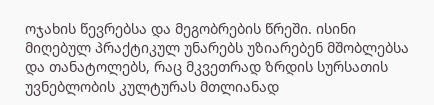ოჯახის წევრებსა და მეგობრების წრეში. ისინი მიღებულ პრაქტიკულ უნარებს უზიარებენ მშობლებსა და თანატოლებს, რაც მკვეთრად ზრდის სურსათის უვნებლობის კულტურას მთლიანად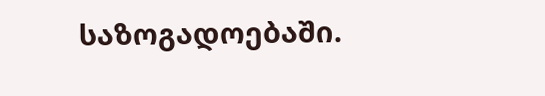საზოგადოებაში.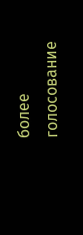более
голосование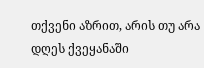თქვენი აზრით, არის თუ არა დღეს ქვეყანაში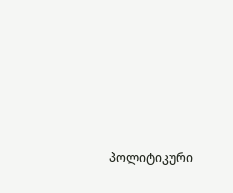პოლიტიკური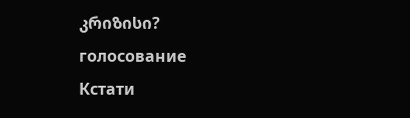კრიზისი?
голосование
Кстати